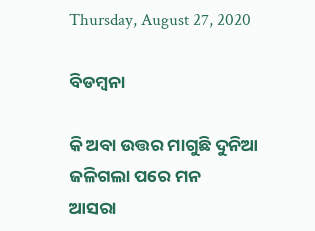Thursday, August 27, 2020

ବିଡମ୍ବନା

କି ଅବା ଉତ୍ତର ମାଗୁଛି ଦୁନିଆ
ଜଳିଗଲା ପରେ ମନ
ଆସରା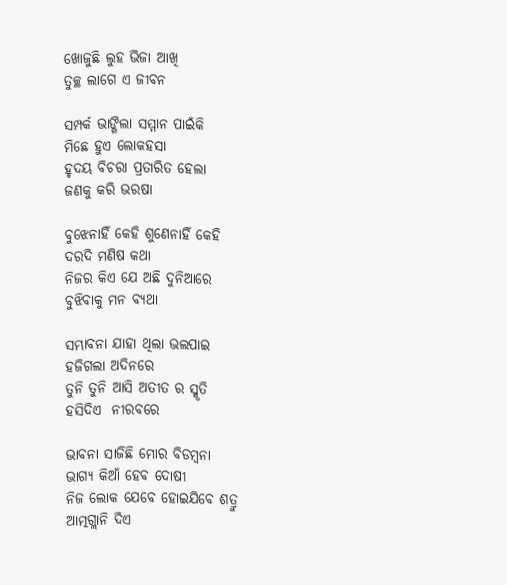ଖୋଜୁଛି ଲୁହ ଭିଜା ଆଖି
ତୁଚ୍ଛ ଲାଗେ ଏ ଜୀବନ

ସମ୍ପର୍କ ଭାଙ୍ଗିଲା ସମ୍ମାନ ପାଇଁକି
ମିଛେ ହୁଏ ଲୋକହସା
ହୃଦୟ ବିଚରା ପ୍ରତାରିତ ହେଲା
ଜଣକୁ କରି ଭରଷା

ବୁଝେନାହିଁ କେହି ଶୁଣେନାହିଁ କେହି
ଦରଦି ମଣିଷ କଥା
ନିଜର କିଏ ଯେ ଅଛି ଦୁନିଆରେ
ବୁଝିବାକୁ ମନ ବ୍ୟଥା

ସମ୍ଭାବନା ଯାହା ଥିଲା ଭଲପାଇ
ହଜିଗଲା ଅଦିନରେ
ତୁନି ତୁନି ଆସି ଅତୀତ ର ସ୍ମୃତି
ହସିଦିଏ  ନୀରବରେ

ଭାବନା ସାଜିଛି ମୋର ବିଡମ୍ବନା
ଭାଗ୍ୟ କିଆଁ ହେବ ଦୋଷୀ
ନିଜ ଲୋକ ଯେବେ ହୋଇଯିବେ ଶତ୍ରୁ
ଆତ୍ମଗ୍ଲାନି ଦିଏ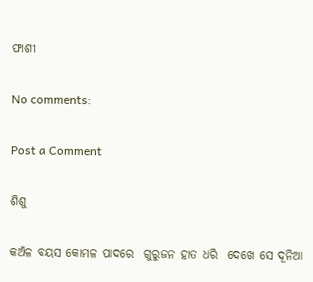ଫାଶୀ

No comments:

Post a Comment

ଶିଶୁ

କଅଁଳ ବୟସ କୋମଳ ପାଦରେ  ଗୁରୁଜନ ହାତ ଧରି  ଦେଖେ ସେ ଦୂନିଆ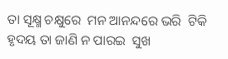ତା ସୂକ୍ଷ୍ମ ଚକ୍ଷୁରେ  ମନ ଆନନ୍ଦରେ ଭରି  ଟିକି ହୃଦୟ ତା ଜାଣି ନ ପାରଇ  ସୁଖ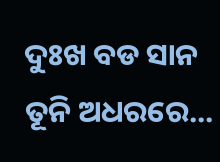ଦୁଃଖ ବଡ ସାନ  ତୂନି ଅଧରରେ...